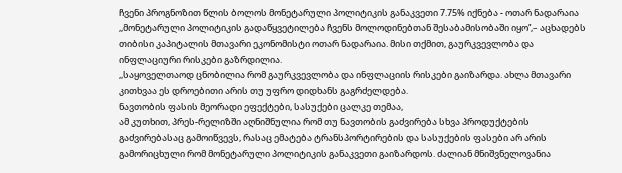ჩვენი პროგნოზით წლის ბოლოს მონეტარული პოლიტიკის განაკვეთი 7.75% იქნება - ოთარ ნადარაია
,,მონეტარული პოლიტიკის გადაწყვეტილება ჩვენს მოლოდინებთან შესაბამისობაში იყო”,– აცხადებს თიბისი კაპიტალის მთავარი ეკონომისტი ოთარ ნადარაია. მისი თქმით, გაურკვევლობა და ინფლაციური რისკები გაზრდილია.
,,საყოველთაოდ ცნობილია რომ გაურკვევლობა და ინფლაციის რისკები გაიზარდა. ახლა მთავარი კითხვაა ეს დროებითი არის თუ უფრო დიდხანს გაგრძელდება.
ნავთობის ფასის მეორადი ეფექტები, სასუქები ცალკე თემაა,
ამ კუთხით, პრეს-რელიზში აღნიშნულია რომ თუ ნავთობის გაძვირება სხვა პროდუქტების გაძვირებასაც გამოიწვევს, რასაც ემატება ტრანსპორტირების და სასუქების ფასები არ არის გამორიცხული რომ მონეტარული პოლიტიკის განაკვეთი გაიზარდოს. ძალიან მნიშვნელოვანია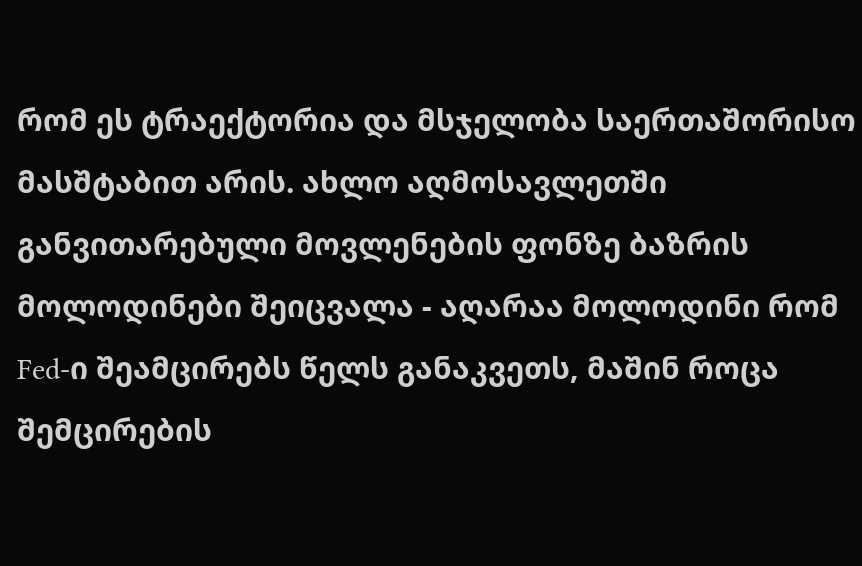რომ ეს ტრაექტორია და მსჯელობა საერთაშორისო მასშტაბით არის. ახლო აღმოსავლეთში განვითარებული მოვლენების ფონზე ბაზრის მოლოდინები შეიცვალა - აღარაა მოლოდინი რომ Fed-ი შეამცირებს წელს განაკვეთს, მაშინ როცა შემცირების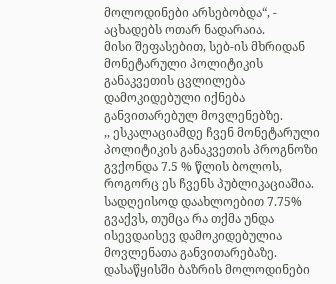მოლოდინები არსებობდა“, - აცხადებს ოთარ ნადარაია.
მისი შეფასებით, სებ-ის მხრიდან მონეტარული პოლიტიკის განაკვეთის ცვლილება დამოკიდებული იქნება განვითარებულ მოვლენებზე.
,, ესკალაციამდე ჩვენ მონეტარული პოლიტიკის განაკვეთის პროგნოზი გვქონდა 7.5 % წლის ბოლოს, როგორც ეს ჩვენს პუბლიკაციაშია. სადღეისოდ დაახლოებით 7.75% გვაქვს, თუმცა რა თქმა უნდა ისევდაისევ დამოკიდებულია მოვლენათა განვითარებაზე. დასაწყისში ბაზრის მოლოდინები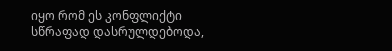იყო რომ ეს კონფლიქტი სწრაფად დასრულდებოდა,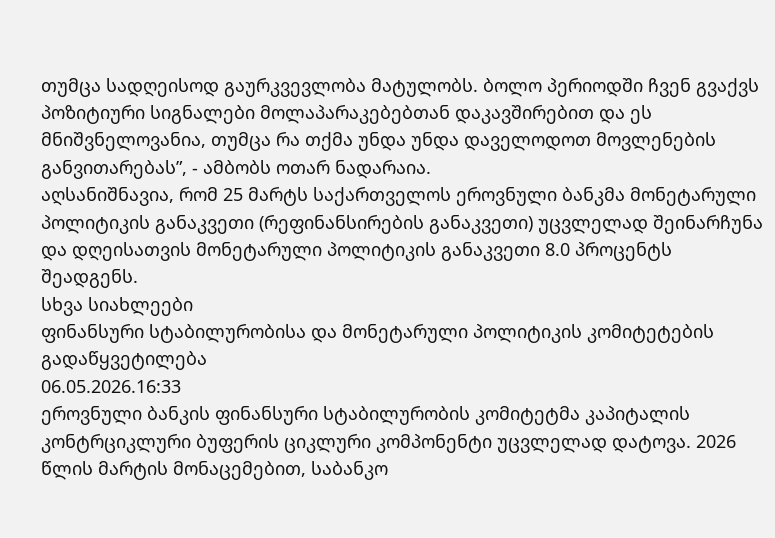თუმცა სადღეისოდ გაურკვევლობა მატულობს. ბოლო პერიოდში ჩვენ გვაქვს პოზიტიური სიგნალები მოლაპარაკებებთან დაკავშირებით და ეს მნიშვნელოვანია, თუმცა რა თქმა უნდა უნდა დაველოდოთ მოვლენების განვითარებას”, - ამბობს ოთარ ნადარაია.
აღსანიშნავია, რომ 25 მარტს საქართველოს ეროვნული ბანკმა მონეტარული პოლიტიკის განაკვეთი (რეფინანსირების განაკვეთი) უცვლელად შეინარჩუნა და დღეისათვის მონეტარული პოლიტიკის განაკვეთი 8.0 პროცენტს შეადგენს.
სხვა სიახლეები
ფინანსური სტაბილურობისა და მონეტარული პოლიტიკის კომიტეტების გადაწყვეტილება
06.05.2026.16:33
ეროვნული ბანკის ფინანსური სტაბილურობის კომიტეტმა კაპიტალის კონტრციკლური ბუფერის ციკლური კომპონენტი უცვლელად დატოვა. 2026 წლის მარტის მონაცემებით, საბანკო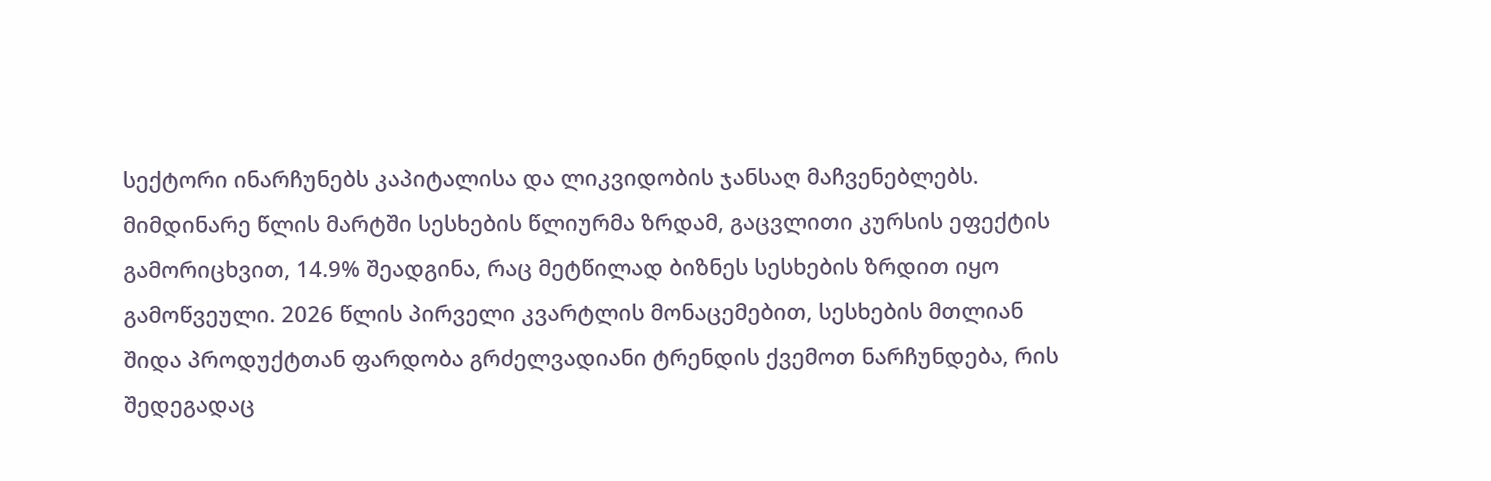სექტორი ინარჩუნებს კაპიტალისა და ლიკვიდობის ჯანსაღ მაჩვენებლებს. მიმდინარე წლის მარტში სესხების წლიურმა ზრდამ, გაცვლითი კურსის ეფექტის გამორიცხვით, 14.9% შეადგინა, რაც მეტწილად ბიზნეს სესხების ზრდით იყო გამოწვეული. 2026 წლის პირველი კვარტლის მონაცემებით, სესხების მთლიან შიდა პროდუქტთან ფარდობა გრძელვადიანი ტრენდის ქვემოთ ნარჩუნდება, რის შედეგადაც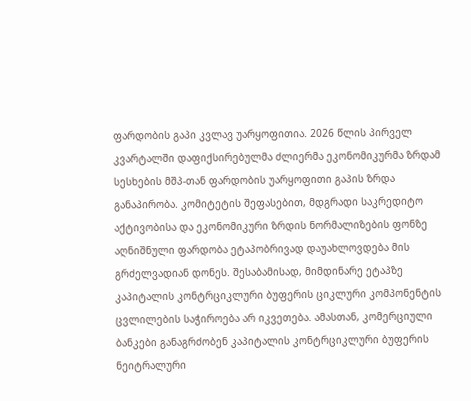ფარდობის გაპი კვლავ უარყოფითია. 2026 წლის პირველ კვარტალში დაფიქსირებულმა ძლიერმა ეკონომიკურმა ზრდამ სესხების მშპ-თან ფარდობის უარყოფითი გაპის ზრდა განაპირობა. კომიტეტის შეფასებით, მდგრადი საკრედიტო აქტივობისა და ეკონომიკური ზრდის ნორმალიზების ფონზე აღნიშნული ფარდობა ეტაპობრივად დაუახლოვდება მის გრძელვადიან დონეს. შესაბამისად, მიმდინარე ეტაპზე კაპიტალის კონტრციკლური ბუფერის ციკლური კომპონენტის ცვლილების საჭიროება არ იკვეთება. ამასთან, კომერციული ბანკები განაგრძობენ კაპიტალის კონტრციკლური ბუფერის ნეიტრალური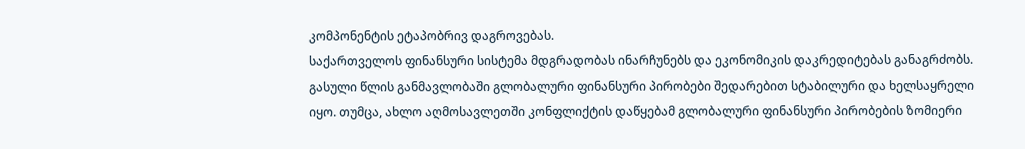კომპონენტის ეტაპობრივ დაგროვებას.
საქართველოს ფინანსური სისტემა მდგრადობას ინარჩუნებს და ეკონომიკის დაკრედიტებას განაგრძობს. გასული წლის განმავლობაში გლობალური ფინანსური პირობები შედარებით სტაბილური და ხელსაყრელი იყო. თუმცა, ახლო აღმოსავლეთში კონფლიქტის დაწყებამ გლობალური ფინანსური პირობების ზომიერი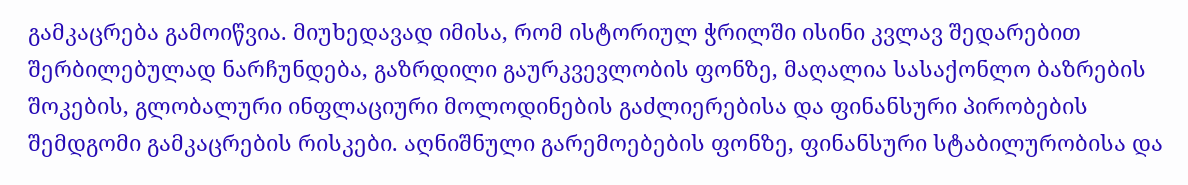გამკაცრება გამოიწვია. მიუხედავად იმისა, რომ ისტორიულ ჭრილში ისინი კვლავ შედარებით შერბილებულად ნარჩუნდება, გაზრდილი გაურკვევლობის ფონზე, მაღალია სასაქონლო ბაზრების შოკების, გლობალური ინფლაციური მოლოდინების გაძლიერებისა და ფინანსური პირობების შემდგომი გამკაცრების რისკები. აღნიშნული გარემოებების ფონზე, ფინანსური სტაბილურობისა და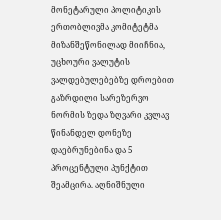მონეტარული პოლიტიკის ერთობლივმა კომიტეტმა მიზანშეწონილად მიიჩნია, უცხოური ვალუტის ვალდებულებებზე დროებით გაზრდილი სარეზერვო ნორმის ზედა ზღვარი კვლავ წინანდელ დონეზე დაებრუნებინა და 5 პროცენტული პუნქტით შეამცირა. აღნიშნული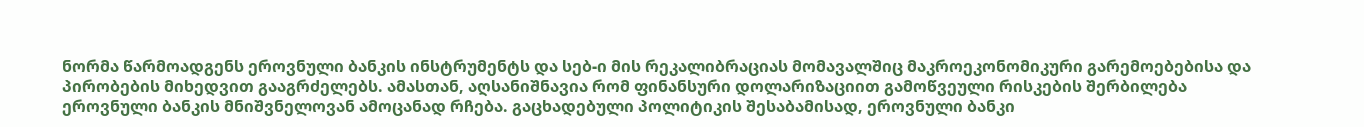ნორმა წარმოადგენს ეროვნული ბანკის ინსტრუმენტს და სებ-ი მის რეკალიბრაციას მომავალშიც მაკროეკონომიკური გარემოებებისა და პირობების მიხედვით გააგრძელებს. ამასთან, აღსანიშნავია რომ ფინანსური დოლარიზაციით გამოწვეული რისკების შერბილება ეროვნული ბანკის მნიშვნელოვან ამოცანად რჩება. გაცხადებული პოლიტიკის შესაბამისად, ეროვნული ბანკი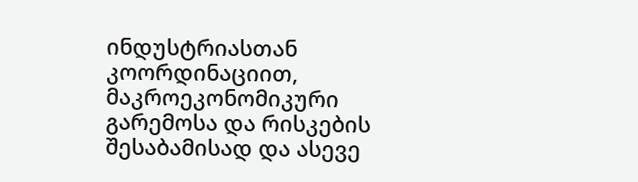ინდუსტრიასთან კოორდინაციით, მაკროეკონომიკური გარემოსა და რისკების შესაბამისად და ასევე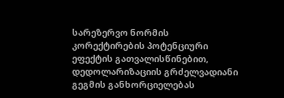სარეზერვო ნორმის კორექტირების პოტენციური ეფექტის გათვალისწინებით, დედოლარიზაციის გრძელვადიანი გეგმის განხორციელებას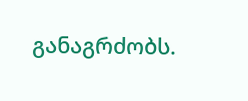განაგრძობს.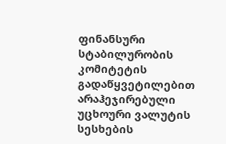ფინანსური სტაბილურობის კომიტეტის გადაწყვეტილებით არაჰეჯირებული უცხოური ვალუტის სესხების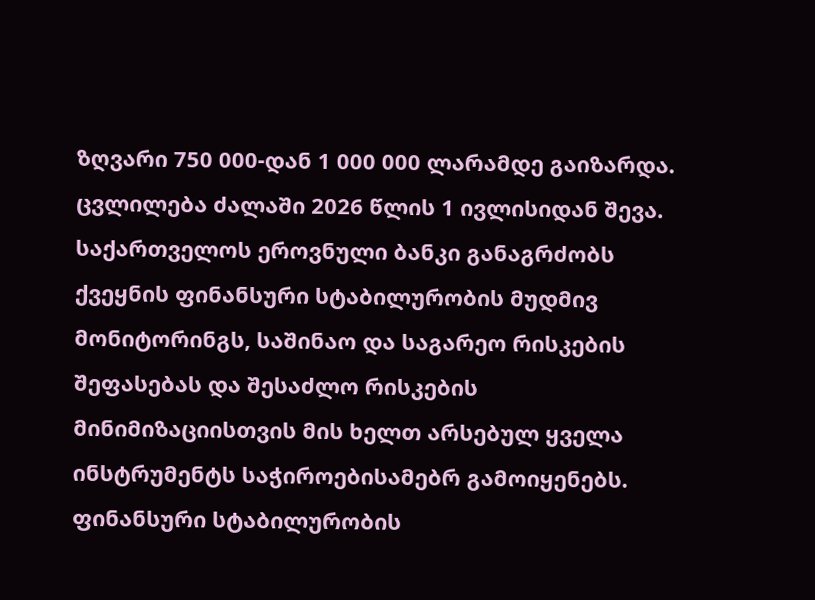ზღვარი 750 000-დან 1 000 000 ლარამდე გაიზარდა. ცვლილება ძალაში 2026 წლის 1 ივლისიდან შევა.
საქართველოს ეროვნული ბანკი განაგრძობს ქვეყნის ფინანსური სტაბილურობის მუდმივ მონიტორინგს, საშინაო და საგარეო რისკების შეფასებას და შესაძლო რისკების მინიმიზაციისთვის მის ხელთ არსებულ ყველა ინსტრუმენტს საჭიროებისამებრ გამოიყენებს.
ფინანსური სტაბილურობის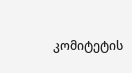კომიტეტის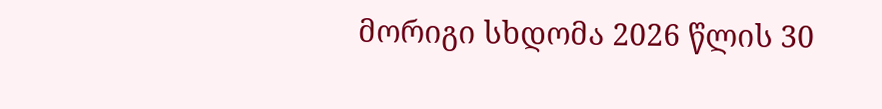მორიგი სხდომა 2026 წლის 30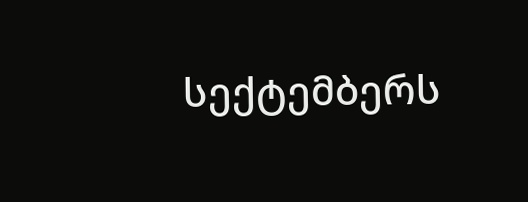სექტემბერს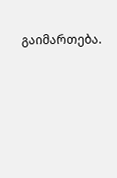გაიმართება.